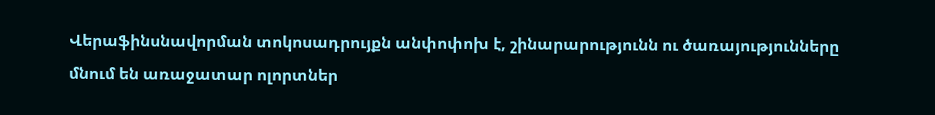Վերաֆինսնավորման տոկոսադրույքն անփոփոխ է, շինարարությունն ու ծառայությունները մնում են առաջատար ոլորտներ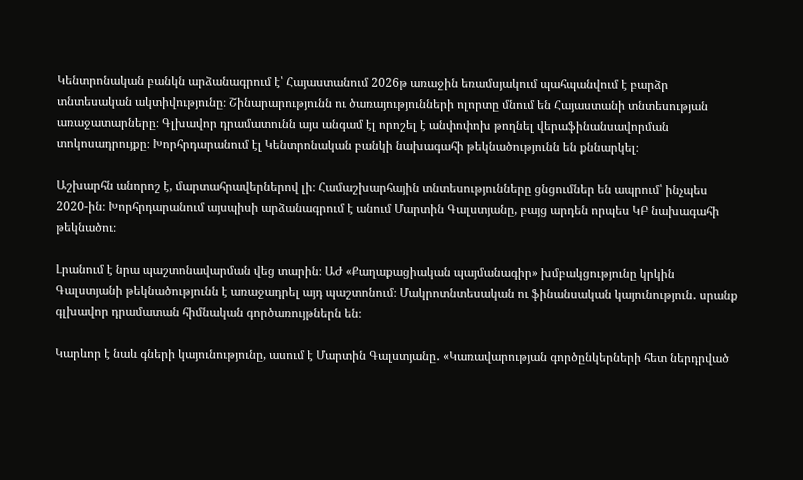Կենտրոնական բանկն արձանագրում է՝ Հայաստանում 2026թ առաջին եռամսյակում պահպանվում է բարձր տնտեսական ակտիվությունը։ Շինարարությունն ու ծառայությունների ոլորտը մնում են Հայաստանի տնտեսության առաջատարները։ Գլխավոր դրամատունն այս անգամ էլ որոշել է անփոփոխ թողնել վերաֆինանսավորման տոկոսադրույքը։ Խորհրդարանում էլ Կենտրոնական բանկի նախագահի թեկնածությունն են քննարկել։

Աշխարհն անորոշ է, մարտահրավերներով լի։ Համաշխարհային տնտեսությունները ցնցումներ են ապրում՝ ինչպես 2020-ին։ Խորհրդարանում այսպիսի արձանագրում է անում Մարտին Գալստյանը, բայց արդեն որպես ԿԲ նախագահի թեկնածու։

Լրանում է նրա պաշտոնավարման վեց տարին։ ԱԺ «Քաղաքացիական պայմանագիր» խմբակցությունը կրկին Գալստյանի թեկնածությունն է առաջադրել այդ պաշտոնում։ Մակրոտնտեսական ու ֆինանսական կայունություն․ սրանք գլխավոր դրամատան հիմնական գործառույթներն են։

Կարևոր է նաև գների կայունությունը, ասում է Մարտին Գալստյանը․ «Կառավարության գործընկերների հետ ներդրված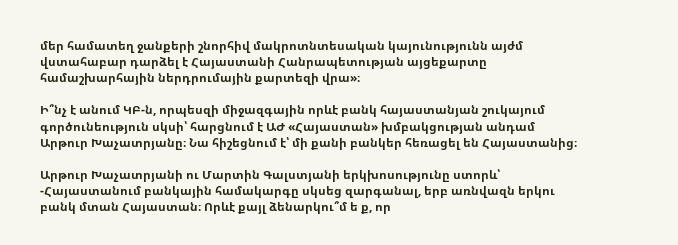մեր համատեղ ջանքերի շնորհիվ մակրոտնտեսական կայունությունն այժմ վստահաբար դարձել է Հայաստանի Հանրապետության այցեքարտը համաշխարհային ներդրումային քարտեզի վրա»։

Ի՞նչ է անում ԿԲ-ն, որպեսզի միջազգային որևէ բանկ հայաստանյան շուկայում գործունեություն սկսի՝ հարցնում է ԱԺ «Հայաստան» խմբակցության անդամ Արթուր Խաչատրյանը։ Նա հիշեցնում է՝ մի քանի բանկեր հեռացել են Հայաստանից։

Արթուր Խաչատրյանի ու Մարտին Գալստյանի երկխոսությունը ստորև՝
-Հայաստանում բանկային համակարգը սկսեց զարգանալ, երբ առնվազն երկու բանկ մտան Հայաստան։ Որևէ քայլ ձենարկու՞մ ե ք, որ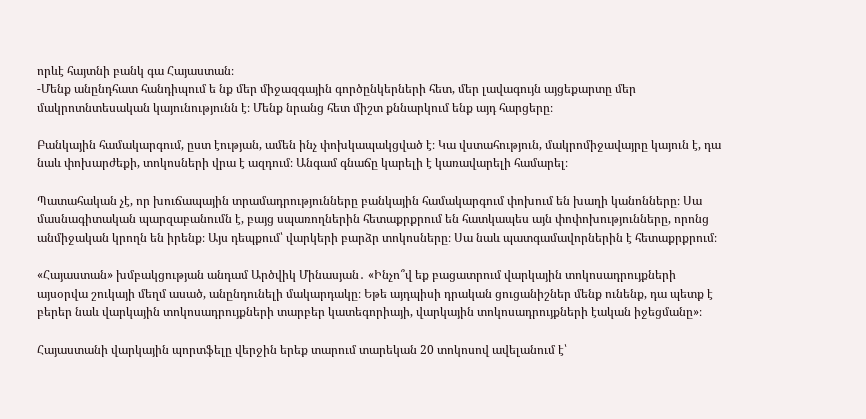որևէ հայտնի բանկ գա Հայաստան։
-Մենք անընդհատ հանդիպում ե նք մեր միջազգային գործընկերների հետ, մեր լավագույն այցեքարտը մեր մակրոտնտեսական կայունությունն է։ Մենք նրանց հետ միշտ քննարկում ենք այդ հարցերը։

Բանկային համակարգում, ըստ էության, ամեն ինչ փոխկապակցված է։ Կա վստահություն, մակրոմիջավայրը կայուն է, դա նաև փոխարժեքի, տոկոսների վրա է ազդում։ Անգամ գնաճը կարելի է կառավարելի համարել։

Պատահական չէ, որ խուճապային տրամադրությունները բանկային համակարգում փոխում են խաղի կանոնները։ Սա մասնագիտական պարզաբանումն է, բայց սպառողներին հետաքրքրում են հատկապես այն փոփոխությունները, որոնց անմիջական կրողն են իրենք։ Այս դեպքում՝ վարկերի բարձր տոկոսները։ Սա նաև պատգամավորներին է հետաքրքրում։

«Հայաստան» խմբակցության անդամ Արծվիկ Մինասյան․ «Ինչո՞վ եք բացատրում վարկային տոկոսադրույքների այսօրվա շուկայի մեղմ ասած, անընդունելի մակարդակը։ Եթե այդպիսի դրական ցուցանիշներ մենք ունենք, դա պետք է բերեր նաև վարկային տոկոսադրույքների տարբեր կատեգորիայի, վարկային տոկոսադրույքների էական իջեցմանը»։

Հայաստանի վարկային պորտֆելը վերջին երեք տարում տարեկան 20 տոկոսով ավելանում է՝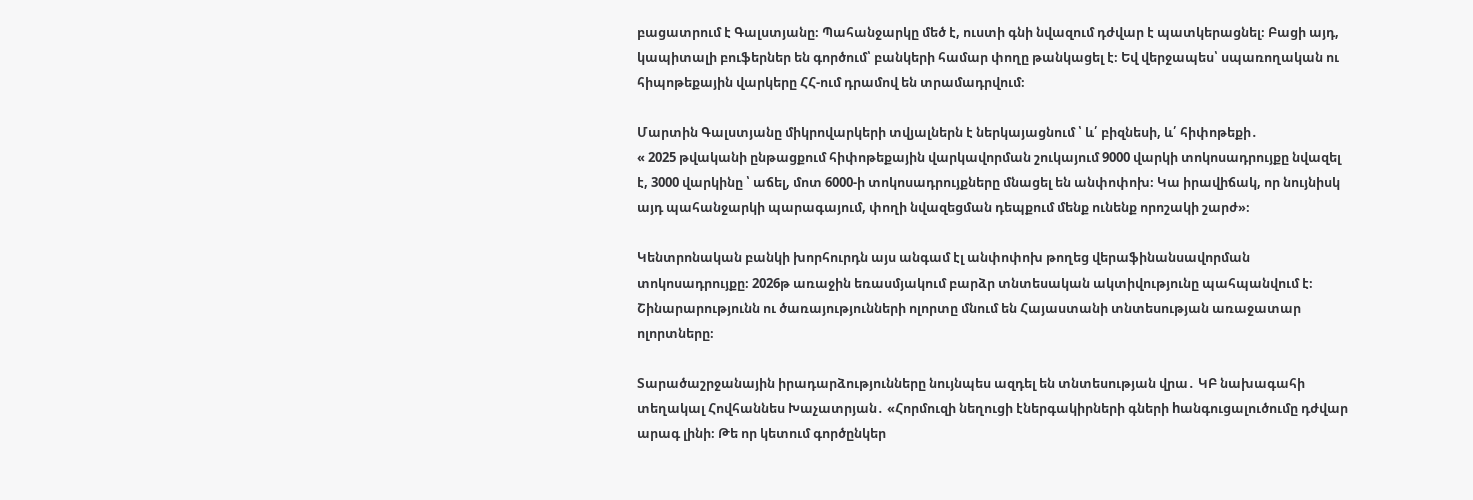բացատրում է Գալստյանը։ Պահանջարկը մեծ է, ուստի գնի նվազում դժվար է պատկերացնել։ Բացի այդ, կապիտալի բուֆերներ են գործում՝ բանկերի համար փողը թանկացել է։ Եվ վերջապես՝ սպառողական ու հիպոթեքային վարկերը ՀՀ-ում դրամով են տրամադրվում։

Մարտին Գալստյանը միկրովարկերի տվյալներն է ներկայացնում ՝ և՛ բիզնեսի, և՛ հիփոթեքի․
« 2025 թվականի ընթացքում հիփոթեքային վարկավորման շուկայում 9000 վարկի տոկոսադրույքը նվազել է, 3000 վարկինը ՝ աճել, մոտ 6000-ի տոկոսադրույքները մնացել են անփոփոխ։ Կա իրավիճակ, որ նույնիսկ այդ պահանջարկի պարագայում, փողի նվազեցման դեպքում մենք ունենք որոշակի շարժ»։

Կենտրոնական բանկի խորհուրդն այս անգամ էլ անփոփոխ թողեց վերաֆինանսավորման տոկոսադրույքը։ 2026թ առաջին եռասմյակում բարձր տնտեսական ակտիվությունը պահպանվում է։ Շինարարությունն ու ծառայությունների ոլորտը մնում են Հայաստանի տնտեսության առաջատար ոլորտները։

Տարածաշրջանային իրադարձությունները նույնպես ազդել են տնտեսության վրա․ ԿԲ նախագահի տեղակալ Հովհաննես Խաչատրյան․ «Հորմուզի նեղուցի էներգակիրների գների hանգուցալուծումը դժվար արագ լինի։ Թե որ կետում գործընկեր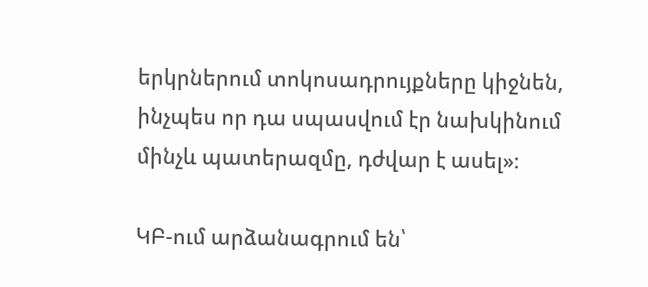երկրներում տոկոսադրույքները կիջնեն, ինչպես որ դա սպասվում էր նախկինում մինչև պատերազմը, դժվար է ասել»։

ԿԲ-ում արձանագրում են՝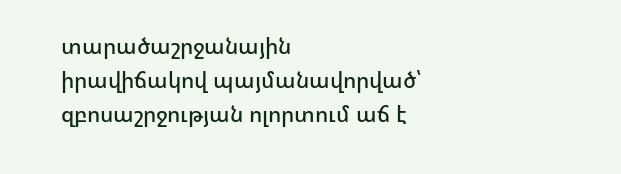տարածաշրջանային իրավիճակով պայմանավորված՝ զբոսաշրջության ոլորտում աճ է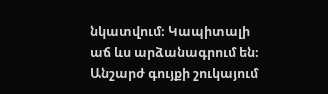նկատվում։ Կապիտալի աճ ևս արձանագրում են։ Անշարժ գույքի շուկայում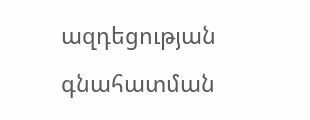ազդեցության գնահատման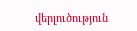վերլուծություն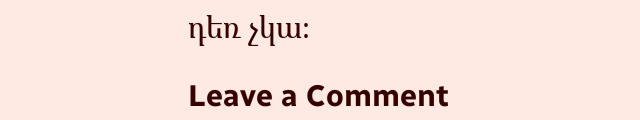դեռ չկա։

Leave a Comment